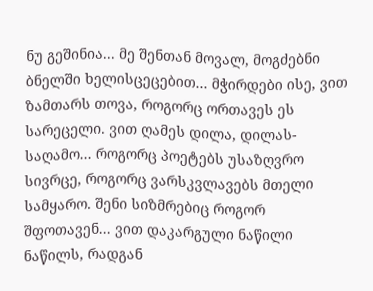ნუ გეშინია... მე შენთან მოვალ, მოგძებნი ბნელში ხელისცეცებით... მჭირდები ისე, ვით ზამთარს თოვა, როგორც ორთავეს ეს სარეცელი. ვით ღამეს დილა, დილას-საღამო... როგორც პოეტებს უსაზღვრო სივრცე, როგორც ვარსკვლავებს მთელი სამყარო. შენი სიზმრებიც როგორ შფოთავენ... ვით დაკარგული ნაწილი ნაწილს, რადგან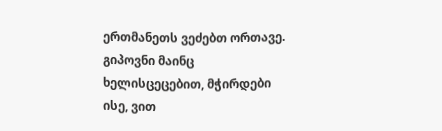ერთმანეთს ვეძებთ ორთავე. გიპოვნი მაინც ხელისცეცებით, მჭირდები ისე, ვით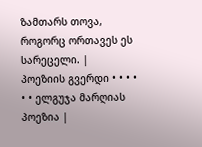ზამთარს თოვა, როგორც ორთავეს ეს სარეცელი. |
პოეზიის გვერდი • • • • • • ელგუჯა მარღიას პოეზია |